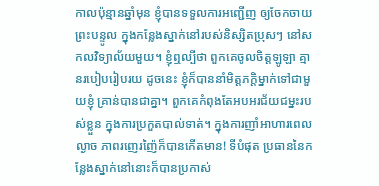កាលប៉ុន្មានឆ្នាំមុន ខ្ញុំបានទទួលការអញ្ជើញ ឲ្យចែកចាយព្រះបន្ទូល ក្នុងកន្លែងស្នាក់នៅរបស់និស្សិតប្រុសៗ នៅសកលវិទ្យាល័យមួយ។ ខ្ញុំឮល្បីថា ពួកគេចូលចិត្តឡូឡា គ្មានរបៀបរៀបរយ ដូចនេះ ខ្ញុំក៏បាននាំមិត្តភក្តិម្នាក់ទៅជាមួយខ្ញុំ គ្រាន់បានជាគ្នា។ ពួកគេកំពុងតែអបអរជ័យជម្នះរបស់ខ្លួន ក្នុងការប្រកួតបាល់ទាត់។ ក្នុងការញាំអាហារពេលល្ងាច ភាពរញេរញ៉ៃក៏បានកើតមាន! ទីបំផុត ប្រធាននៃកន្លែងស្នាក់នៅនោះក៏បានប្រកាស់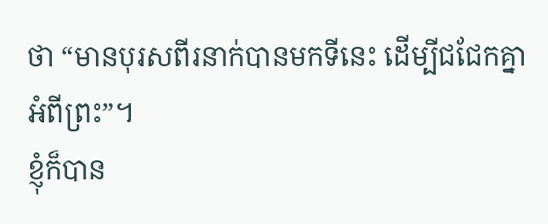ថា “មានបុរសពីរនាក់បានមកទីនេះ ដើម្បីជជែកគ្នាអំពីព្រះ”។
ខ្ញុំក៏បាន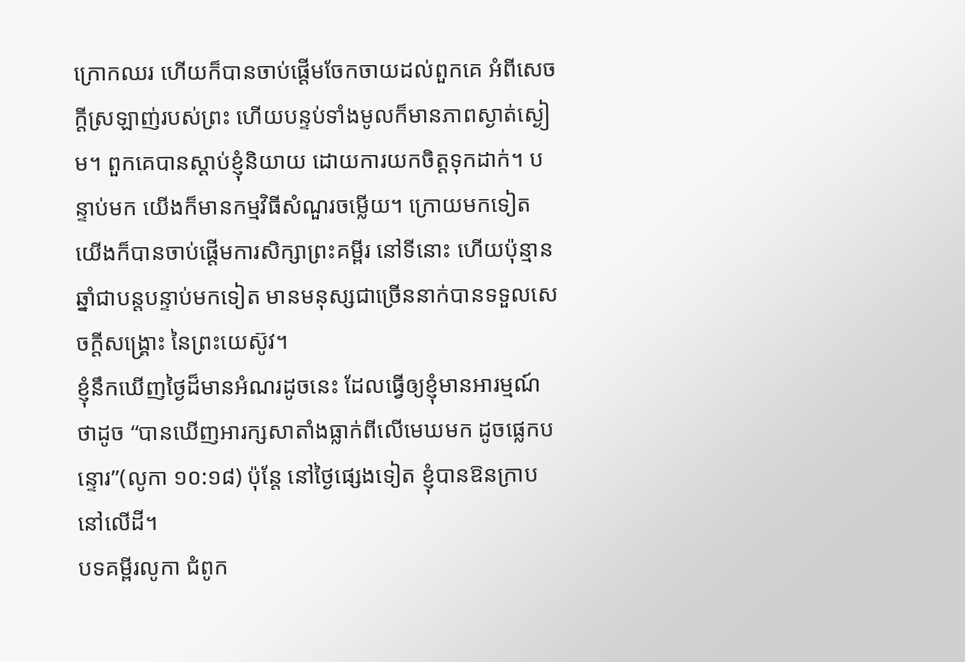ក្រោកឈរ ហើយក៏បានចាប់ផ្តើមចែកចាយដល់ពួកគេ អំពីសេចក្តីស្រឡាញ់របស់ព្រះ ហើយបន្ទប់ទាំងមូលក៏មានភាពស្ងាត់ស្ងៀម។ ពួកគេបានស្តាប់ខ្ញុំនិយាយ ដោយការយកចិត្តទុកដាក់។ បន្ទាប់មក យើងក៏មានកម្មវិធីសំណួរចម្លើយ។ ក្រោយមកទៀត យើងក៏បានចាប់ផ្តើមការសិក្សាព្រះគម្ពីរ នៅទីនោះ ហើយប៉ុន្មានឆ្នាំជាបន្តបន្ទាប់មកទៀត មានមនុស្សជាច្រើននាក់បានទទួលសេចក្តីសង្រ្គោះ នៃព្រះយេស៊ូវ។
ខ្ញុំនឹកឃើញថ្ងៃដ៏មានអំណរដូចនេះ ដែលធ្វើឲ្យខ្ញុំមានអារម្មណ៍ថាដូច “បានឃើញអារក្សសាតាំងធ្លាក់ពីលើមេឃមក ដូចផ្លេកបន្ទោរ”(លូកា ១០:១៨) ប៉ុន្តែ នៅថ្ងៃផ្សេងទៀត ខ្ញុំបានឱនក្រាបនៅលើដី។
បទគម្ពីរលូកា ជំពូក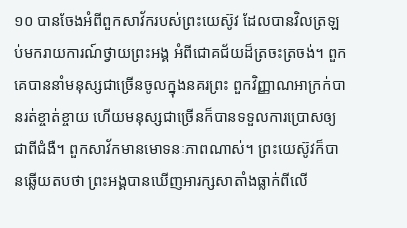១០ បានចែងអំពីពួកសាវ័ករបស់ព្រះយេស៊ូវ ដែលបានវិលត្រឡប់មករាយការណ៍ថ្វាយព្រះអង្គ អំពីជោគជ័យដ៏ត្រចះត្រចង់។ ពួកគេបាននាំមនុស្សជាច្រើនចូលក្នុងនគរព្រះ ពួកវិញ្ញាណអាក្រក់បានរត់ខ្ចាត់ខ្ចាយ ហើយមនុស្សជាច្រើនក៏បានទទួលការប្រោសឲ្យជាពីជំងឺ។ ពួកសាវ័កមានមោទនៈភាពណាស់។ ព្រះយេស៊ូវក៏បានឆ្លើយតបថា ព្រះអង្គបានឃើញអារក្សសាតាំងធ្លាក់ពីលើ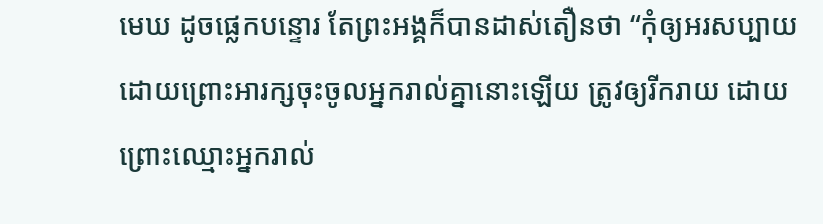មេឃ ដូចផ្លេកបន្ទោរ តែព្រះអង្គក៏បានដាស់តឿនថា “កុំឲ្យអរសប្បាយ ដោយព្រោះអារក្សចុះចូលអ្នករាល់គ្នានោះឡើយ ត្រូវឲ្យរីករាយ ដោយព្រោះឈ្មោះអ្នករាល់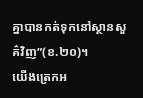គ្នាបានកត់ទុកនៅស្ថានសួគ៌វិញ”(ខ.២០)។
យើងត្រេកអ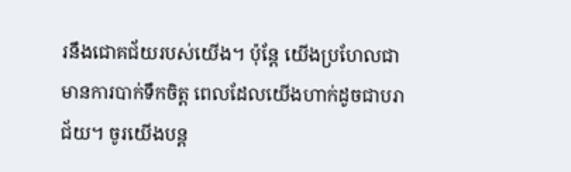រនឹងជោគជ័យរបស់យើង។ ប៉ុន្តែ យើងប្រហែលជាមានការបាក់ទឹកចិត្ត ពេលដែលយើងហាក់ដូចជាបរាជ័យ។ ចូរយើងបន្ត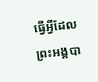ធ្វើអ្វីដែលព្រះអង្គបា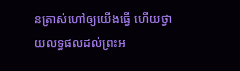នត្រាស់ហៅឲ្យយើងធ្វើ ហើយថ្វាយលទ្ធផលដល់ព្រះអ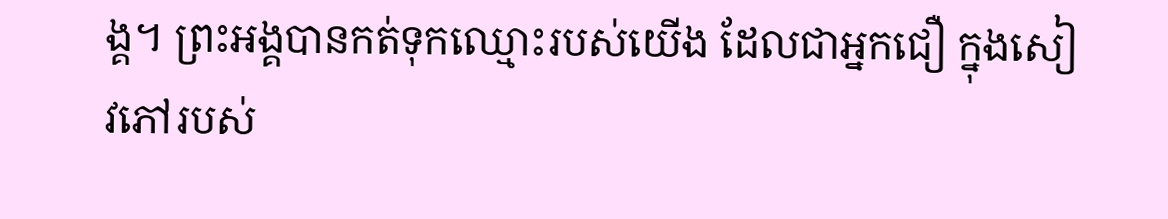ង្គ។ ព្រះអង្គបានកត់ទុកឈ្មោះរបស់យើង ដែលជាអ្នកជឿ ក្នុងសៀវភៅរបស់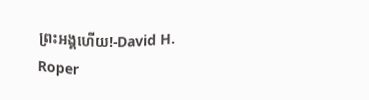ព្រះអង្គហើយ!-David H. Roper